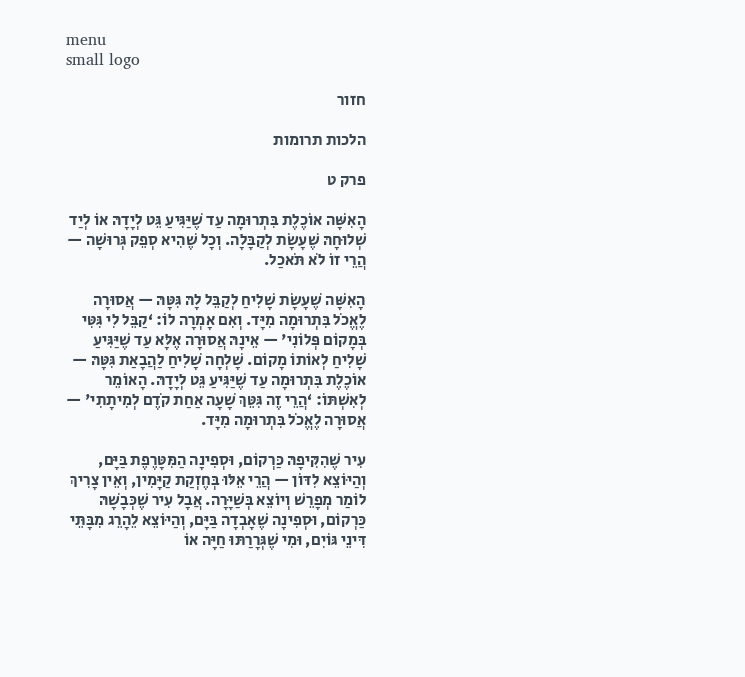menu
small logo

חזור

הלכות תרומות

פרק ט

הָאִשָּׁה אוֹכֶלֶת בִּתְרוּמָה עַד שֶׁיַּגִּיעַ גֵּט לְיָדָהּ אוֹ לְיַד שְׁלוּחָהּ שֶׁעָשָׂת לְקַבָּלָה. וְכָל שֶׁהִיא סְפֵק גְּרוּשָׁה — הֲרֵי זוֹ לֹא תֹּאכַל.

הָאִשָּׁה שֶׁעָשָׂת שָׁלִיחַ לְקַבֵּל לָהּ גִּטָּהּ — אֲסוּרָה לֶאֱכֹל בִּתְרוּמָה מִיָּד. וְאִם אָמְרָה לוֹ: ‘קַבֵּל לִי גִּטִּי בְּמָקוֹם פְּלוֹנִי' — אֵינָהּ אֲסוּרָה אֶלָּא עַד שֶׁיַּגִּיעַ שָׁלִיחַ לְאוֹתוֹ מָקוֹם. שָׁלְחָה שָׁלִיחַ לַהֲבָאַת גִּטָּהּ — אוֹכֶלֶת בִּתְרוּמָה עַד שֶׁיַּגִּיעַ גֵּט לְיָדָהּ. הָאוֹמֵר לְאִשְׁתּוֹ: ‘הֲרֵי זֶה גִּטֵּךְ שָׁעָה אַחַת קֹדֶם לְמִיתָתִי' — אֲסוּרָה לֶאֱכֹל בִּתְרוּמָה מִיָּד.

עִיר שֶׁהִקִּיפָהּ כַּרְקוֹם, וּסְפִינָה הַמִּטָּרֶפֶת בַּיָּם, וְהַיּוֹצֵא לִדּוֹן — הֲרֵי אֵלּוּ בְּחֶזְקַת קַיָּמִין, וְאֵין צָרִיךְ לוֹמַר מְפָרֵשׁ וְיוֹצֵא בְּשַׁיָּרָה. אֲבָל עִיר שֶׁכְּבָשָׁהּ כַּרְקוֹם, וּסְפִינָה שֶׁאָבְדָה בַּיָּם, וְהַיּוֹצֵא לֵהָרֵג מִבָּתֵּי דִּינֵי גּוֹיִם, וּמִי שֶׁגְּרָרַתּוּ חַיָּה אוֹ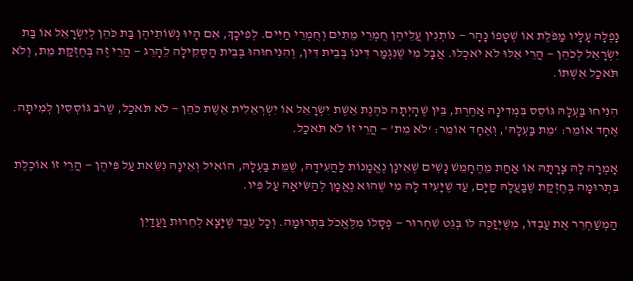נָפְלָה עָלָיו מַפֹּלֶת אוֹ שְׁטָפוֹ נָהָר — נוֹתְנִין עֲלֵיהֶן חֻמְרֵי מֵתִים וְחֻמְרֵי חַיִּים. לְפִיכָךְ, אִם הָיוּ נְשׁוֹתֵיהֶן בַּת כֹּהֵן לְיִשְׂרָאֵל אוֹ בַּת יִשְׂרָאֵל לְכֹהֵן — הֲרֵי אֵלּוּ לֹא יֹאכְלוּ. אֲבָל מִי שֶׁנִּגְמַר דִּינוֹ בְּבֵית דִּין, וְהִנִּיחוּהוּ בְּבֵית הַסְּקִילָה לֵהָרֵג — הֲרֵי זֶה בְּחֶזְקַת מֵת, וְלֹא תֹּאכַל אִשְׁתּוֹ.

הִנִּיחוּ בַּעְלָהּ גּוֹסֵס בִּמְדִינָה אַחֶרֶת, בֵּין שֶׁהָיְתָה כֹּהֶנֶת אֵשֶׁת יִשְׂרָאֵל אוֹ יִשְׂרְאֵלִית אֵשֶׁת כֹּהֵן — לֹא תֹּאכַל, שֶׁרֹב גּוֹסְסִין לְמִיתָה. אֶחָד אוֹמֵר: ‘מֵת בַּעְלָהּ', וְאֶחָד אוֹמֵר: ‘לֹא מֵת' — הֲרֵי זוֹ לֹא תֹּאכַל.

אָמְרָה לָהּ צָרָתָהּ אוֹ אַחַת מֵהֶחָמֵשׁ נָשִׁים שֶׁאֵינָן נֶאֱמָנוֹת לַהֲעִידָהּ, שֶׁמֵּת בַּעְלָהּ, הוֹאִיל וְאֵינָהּ נִשֵּׂאת עַל פִּיהֶן — הֲרֵי זוֹ אוֹכֶלֶת בִּתְרוּמָה בְּחֶזְקַת שֶׁבַּעֲלָהּ קַיָּם, עַד שֶׁיָּעִיד לָהּ מִי שֶׁהוּא נֶאֱמָן לְהַשִּׂיאָהּ עַל פִּיו.

הַמְשַׁחְרֵר אֶת עַבְדּוֹ, מִשֶּׁיְּזַכֶּה לוֹ בְּגֵט שִׁחְרוּר — פְּסָלוֹ מִלֶּאֱכֹל בִּתְרוּמָה. וְכָל עֶבֶד שֶׁיָּצָא לְחֵרוּת וַעֲדַיִן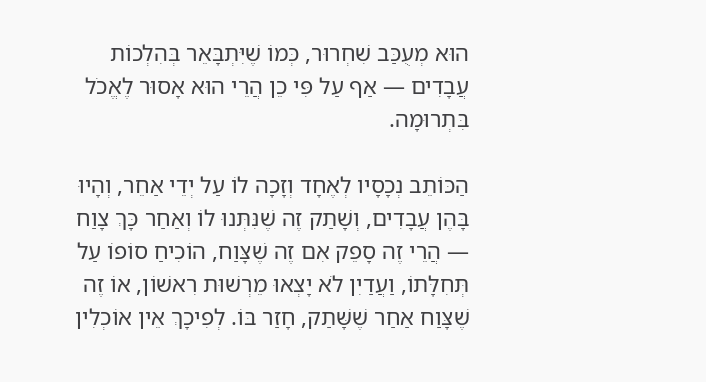הוּא מְעֻכַּב שִׁחְרוּר, כְּמוֹ שֶׁיִּתְבָּאֵר בְּהִלְכוֹת עֲבָדִים — אַף עַל פִּי כֵן הֲרֵי הוּא אָסוּר לֶאֱכֹל בִּתְרוּמָה.

הַכּוֹתֵב נְכָסָיו לְאֶחָד וְזָכָה לוֹ עַל יְדֵי אַחֵר, וְהָיוּ בָּהֶן עֲבָדִים, וְשָׁתַק זֶה שֶׁנִּתְּנוּ לוֹ וְאַחַר כָּךְ צָוַח — הֲרֵי זֶה סָפֵק אִם זֶה שֶׁצָּוַח, הוֹכִיחַ סוֹפוֹ עַל תְּחִלָּתוֹ, וַעֲדַיִן לֹא יָצְאוּ מֵרְשׁוּת רִאשׁוֹן, אוֹ זֶה שֶׁצָּוַח אַחַר שֶׁשָּׁתַק, חָזַר בּוֹ. לְפִיכָךְ אֵין אוֹכְלִין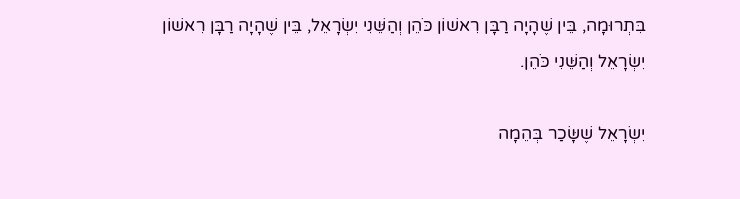בִּתְרוּמָה, בֵּין שֶׁהָיָה רַבָּן רִאשׁוֹן כֹּהֵן וְהַשֵּׁנִי יִשְׂרָאֵל, בֵּין שֶׁהָיָה רַבָּן רִאשׁוֹן יִשְׂרָאֵל וְהַשֵּׁנִי כֹּהֵן.

יִשְׂרָאֵל שֶׁשָּׂכַר בְּהֵמָה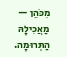מִכֹּהֵן — מַאֲכִילָהּ הַתְּרוּמָה.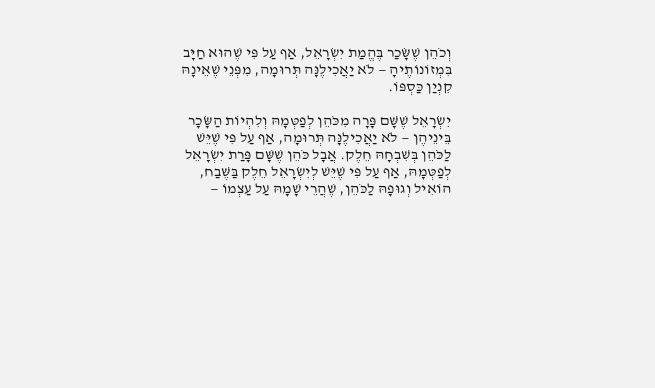וְכֹהֵן שֶׁשָּׂכַר בֶּהֱמַת יִשְׂרָאֵל, אַף עַל פִּי שֶׁהוּא חַיָּב בִּמְזוֹנוֹתֶיהָ — לֹא יַאֲכִילֶנָּה תְּרוּמָה, מִפְּנֵי שֶׁאֵינָהּ קִנְיַן כַּסְפּוֹ.

יִשְׂרָאֵל שֶׁשָּׁם פָּרָה מִכֹּהֵן לְפַטְּמָהּ וְלִהְיוֹת הַשָּׂכָר בֵּינֵיהֶן — לֹא יַאֲכִילֶנָּה תְּרוּמָה, אַף עַל פִּי שֶׁיֵּשׁ לַכֹּהֵן בְּשִׁבְחָהּ חֵלֶק. אֲבָל כֹּהֵן שֶׁשָּׁם פָּרַת יִשְׂרָאֵל לְפַטְּמָהּ, אַף עַל פִּי שֶׁיֵּשׁ לְיִשְׂרָאֵל חֵלֶק בַּשֶּׁבַח, הוֹאִיל וְגוּפָהּ לַכֹּהֵן, שֶׁהֲרֵי שָׁמָהּ עַל עַצְמוֹ —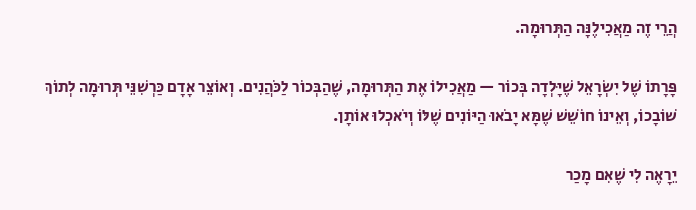הֲרֵי זֶה מַאֲכִילֶנָּה הַתְּרוּמָה.

פָּרָתוֹ שֶׁל יִשְׂרָאֵל שֶׁיָּלְדָה בְּכוֹר — מַאֲכִילוֹ אֶת הַתְּרוּמָה, שֶׁהַבְּכוֹר לַכֹּהֲנִים. וְאוֹצֵר אָדָם כַּרְשִׁנֵּי תְּרוּמָה לְתוֹךְ שׁוֹבָכוֹ, וְאֵינוֹ חוֹשֵׁשׁ שֶׁמָּא יָבֹאוּ הַיּוֹנִים שֶׁלּוֹ וְיֹאכְלוּ אוֹתָן.

יֵרָאֶה לִי שֶׁאִם מָכַר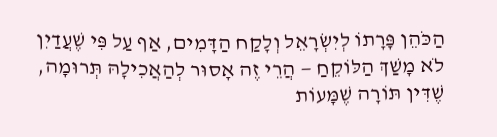הַכֹּהֵן פָּרָתוֹ לְיִשְׂרָאֵל וְלָקַח הַדָּמִים, אַף עַל פִּי שֶׁעֲדַיִן לֹא מָשַׁךְ הַלּוֹקֵחַ — הֲרֵי זֶה אָסוּר לְהַאֲכִילָהּ תְּרוּמָה, שֶׁדִּין תּוֹרָה שֶׁמָּעוֹת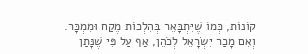קוֹנוֹת, כְּמוֹ שֶׁיִּתְבָּאֵר בְּהִלְכוֹת מֶקַח וּמִמְכָּר. וְאִם מָכַר יִשְׂרָאֵל לְכֹהֵן, אַף עַל פִּי שֶׁנָּתַן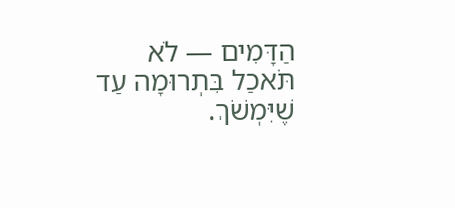הַדָּמִים — לֹא תֹּאכַל בִּתְרוּמָה עַד שֶׁיִּמְשֹׁךְ.